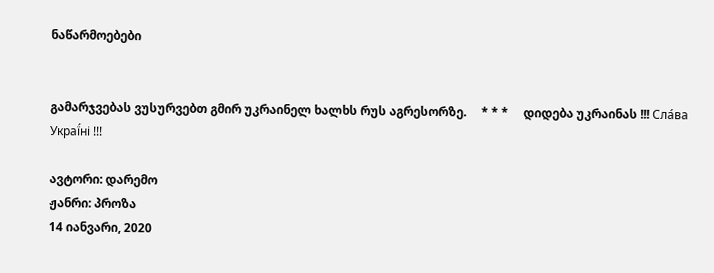ნაწარმოებები


გამარჯვებას ვუსურვებთ გმირ უკრაინელ ხალხს რუს აგრესორზე.     * * *     დიდება უკრაინას !!! Сла́ва Украї́ні !!!

ავტორი: დარემო
ჟანრი: პროზა
14 იანვარი, 2020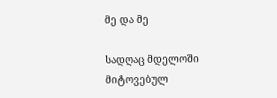მე და მე

სადღაც მდელოში მიტოვებულ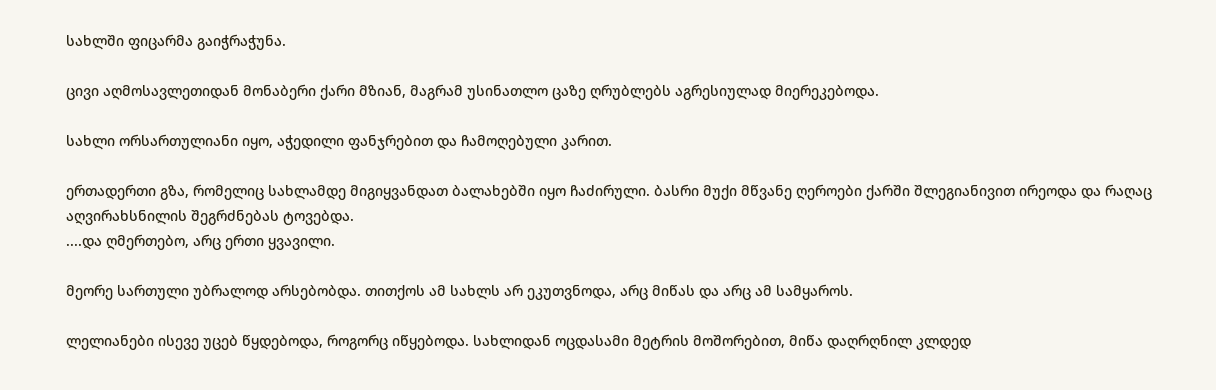სახლში ფიცარმა გაიჭრაჭუნა.

ცივი აღმოსავლეთიდან მონაბერი ქარი მზიან, მაგრამ უსინათლო ცაზე ღრუბლებს აგრესიულად მიერეკებოდა.

სახლი ორსართულიანი იყო, აჭედილი ფანჯრებით და ჩამოღებული კარით.

ერთადერთი გზა, რომელიც სახლამდე მიგიყვანდათ ბალახებში იყო ჩაძირული. ბასრი მუქი მწვანე ღეროები ქარში შლეგიანივით ირეოდა და რაღაც აღვირახსნილის შეგრძნებას ტოვებდა.
....და ღმერთებო, არც ერთი ყვავილი.

მეორე სართული უბრალოდ არსებობდა. თითქოს ამ სახლს არ ეკუთვნოდა, არც მიწას და არც ამ სამყაროს.

ლელიანები ისევე უცებ წყდებოდა, როგორც იწყებოდა. სახლიდან ოცდასამი მეტრის მოშორებით, მიწა დაღრღნილ კლდედ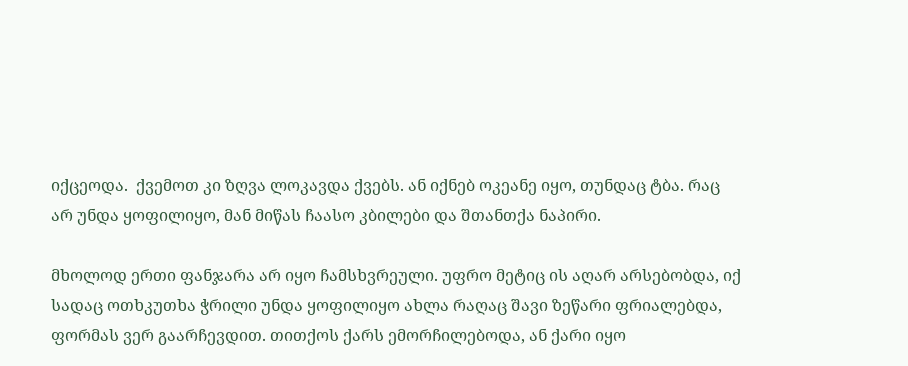იქცეოდა.  ქვემოთ კი ზღვა ლოკავდა ქვებს. ან იქნებ ოკეანე იყო, თუნდაც ტბა. რაც არ უნდა ყოფილიყო, მან მიწას ჩაასო კბილები და შთანთქა ნაპირი.

მხოლოდ ერთი ფანჯარა არ იყო ჩამსხვრეული. უფრო მეტიც ის აღარ არსებობდა, იქ სადაც ოთხკუთხა ჭრილი უნდა ყოფილიყო ახლა რაღაც შავი ზეწარი ფრიალებდა, ფორმას ვერ გაარჩევდით. თითქოს ქარს ემორჩილებოდა, ან ქარი იყო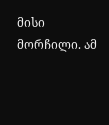მისი მორჩილი. ამ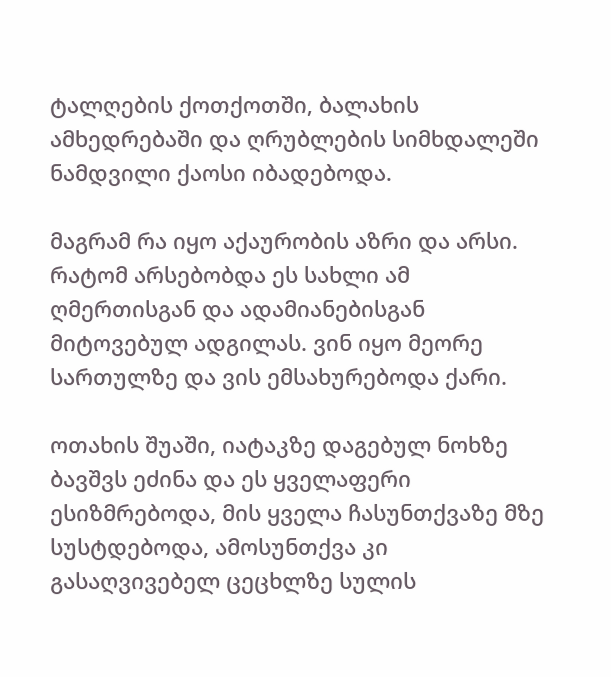ტალღების ქოთქოთში, ბალახის ამხედრებაში და ღრუბლების სიმხდალეში ნამდვილი ქაოსი იბადებოდა.

მაგრამ რა იყო აქაურობის აზრი და არსი. რატომ არსებობდა ეს სახლი ამ ღმერთისგან და ადამიანებისგან მიტოვებულ ადგილას. ვინ იყო მეორე სართულზე და ვის ემსახურებოდა ქარი.

ოთახის შუაში, იატაკზე დაგებულ ნოხზე ბავშვს ეძინა და ეს ყველაფერი ესიზმრებოდა, მის ყველა ჩასუნთქვაზე მზე სუსტდებოდა, ამოსუნთქვა კი გასაღვივებელ ცეცხლზე სულის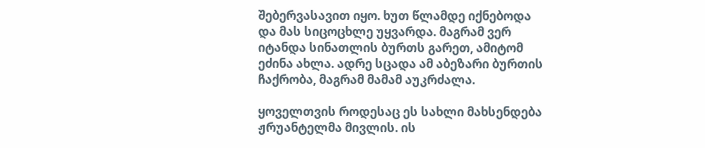შებერვასავით იყო. ხუთ წლამდე იქნებოდა და მას სიცოცხლე უყვარდა. მაგრამ ვერ იტანდა სინათლის ბურთს გარეთ, ამიტომ ეძინა ახლა. ადრე სცადა ამ აბეზარი ბურთის ჩაქრობა, მაგრამ მამამ აუკრძალა.

ყოველთვის როდესაც ეს სახლი მახსენდება ჟრუანტელმა მივლის. ის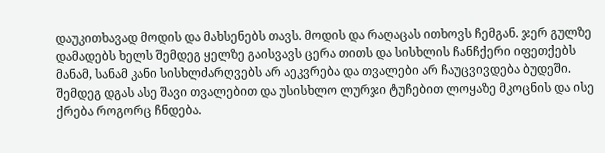დაუკითხავად მოდის და მახსენებს თავს. მოდის და რაღაცას ითხოვს ჩემგან. ჯერ გულზე დამადებს ხელს შემდეგ ყელზე გაისვავს ცერა თითს და სისხლის ჩანჩქერი იფეთქებს მანამ, სანამ კანი სისხლძარღვებს არ აეკვრება და თვალები არ ჩაუცვივდება ბუდეში. შემდეგ დგას ასე შავი თვალებით და უსისხლო ლურჯი ტუჩებით ლოყაზე მკოცნის და ისე ქრება როგორც ჩნდება.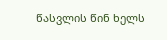წასვლის წინ ხელს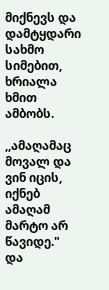მიქნევს და დამტყდარი სახმო სიმებით, ხრიალა ხმით ამბობს.

,,ამაღამაც მოვალ და ვინ იცის, იქნებ ამაღამ მარტო არ წავიდე."
და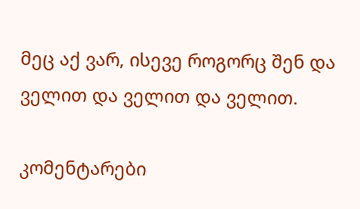მეც აქ ვარ, ისევე როგორც შენ და ველით და ველით და ველით.

კომენტარები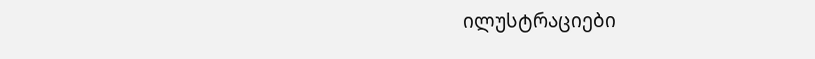ილუსტრაციები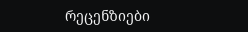რეცენზიები